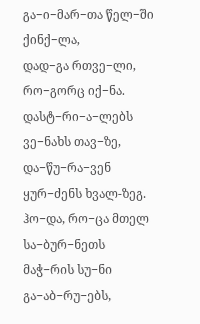გა−ი−მარ−თა წელ−ში ქინქ−ლა,
დად−გა რთვე−ლი, რო−გორც იქ−ნა.
დასტ−რი−ა−ლებს ვე−ნახს თავ−ზე,
და−წუ−რა−ვენ ყურ−ძენს ხვალ-ზეგ.
ჰო−და, რო−ცა მთელ სა−ბურ−ნეთს
მაჭ−რის სუ−ნი გა−აბ−რუ−ებს,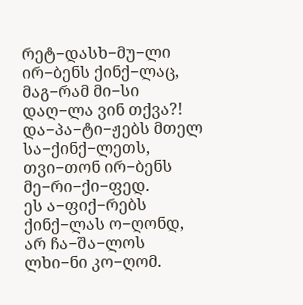რეტ−დასხ−მუ−ლი ირ−ბენს ქინქ−ლაც,
მაგ−რამ მი−სი დაღ−ლა ვინ თქვა?!
და−პა−ტი−ჟებს მთელ სა−ქინქ−ლეთს,
თვი−თონ ირ−ბენს მე−რი−ქი−ფედ.
ეს ა−ფიქ−რებს ქინქ−ლას ო−ღონდ,
არ ჩა−შა−ლოს ლხი−ნი კო−ღომ.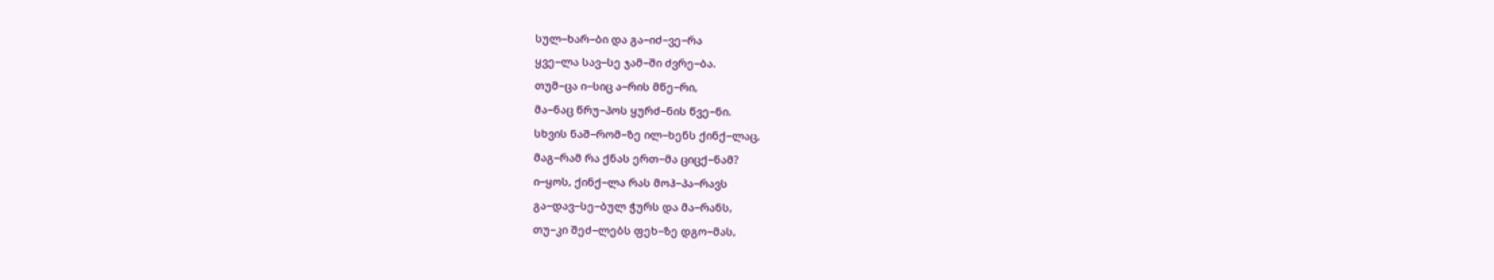სულ−ხარ−ბი და გა−იძ−ვე−რა
ყვე−ლა სავ−სე ჯამ−ში ძვრე−ბა.
თუმ−ცა ი−სიც ა−რის მწე−რი,
მა−ნაც წრუ−პოს ყურძ−ნის წვე−ნი.
სხვის ნაშ−რომ−ზე ილ−ხენს ქინქ−ლაც,
მაგ−რამ რა ქნას ერთ−მა ციცქ−ნამ?
ი−ყოს, ქინქ−ლა რას მოჰ−პა−რავს
გა−დავ−სე−ბულ ჭურს და მა−რანს,
თუ−კი შეძ−ლებს ფეხ−ზე დგო−მას,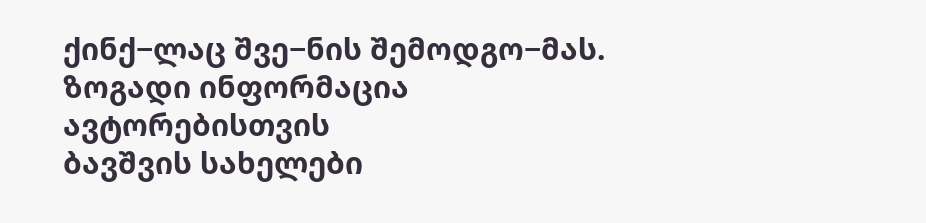ქინქ−ლაც შვე−ნის შემოდგო−მას.
ზოგადი ინფორმაცია
ავტორებისთვის
ბავშვის სახელები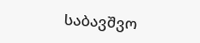საბავშვო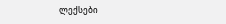ლექსები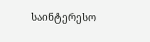საინტერესო